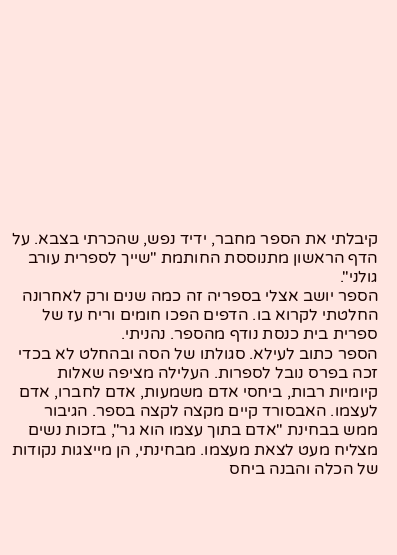קיבלתי את הספר מחבר, ידיד נפש, שהכרתי בצבא. על הדף הראשון מתנוססת החותמת "שייך לספרית עורב גולני".
הספר יושב אצלי בספריה זה כמה שנים ורק לאחרונה החלטתי לקרוא בו. הדפים הפכו חומים וריח עז של ספרית בית כנסת נודף מהספר. נהניתי.
הספר כתוב לעילא. סגולתו של הסה ובהחלט לא בכדי זכה בפרס נובל לספרות. העלילה מציפה שאלות קיומיות רבות, ביחסי אדם משמעות, אדם לחברו, אדם לעצמו. האבסורד קיים מקצה לקצה בספר. הגיבור ממש בבחינת "אדם בתוך עצמו הוא גר", בזכות נשים מצליח מעט לצאת מעצמו. מבחינתי, הן מייצגות נקודות של הכלה והבנה ביחס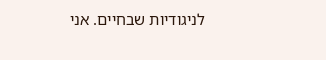לניגודיות שבחיים. אני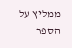ממליץ על הספר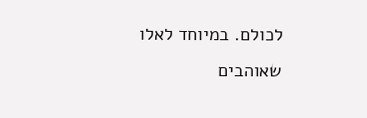לכולם. במיוחד לאלו שאוהבים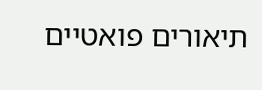תיאורים פואטיים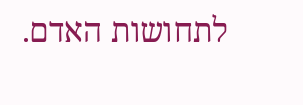לתחושות האדם.